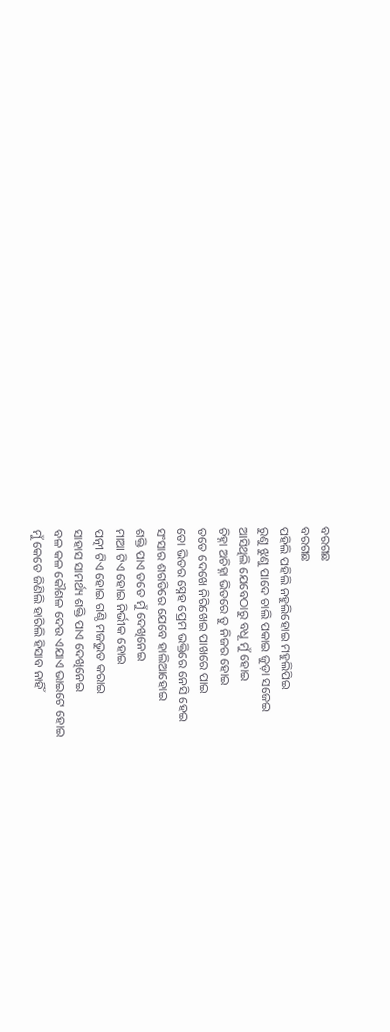ବରଗଛ
ବରଗଛ
ପହିଲି ପହିଲି ନହୁଲିହୋଇ ମହୁଲିପିଇ
ରୁଣୁ ଝୁଣୁ ପାଦେ ଚାଲି ପକାଇ ଜୁଡ଼ା ସଜେଇ
ଆସିଥିଲି ଯେବେଠାରୁ ବଧୂ ମୁଁ ହୋଇ
ଚିହ୍ନା ଅଚିହ୍ନା ଭିତରେ ତୁ ନିଜର ହୋଇ
ତତେ ଦେଖେ ନିରିଖେଇ ପାଖରେ ପାଇ
ତୋ ଭିତର ସ୍ନେହ ପ୍ରେମ ଭକ୍ତିରେ ନେସି ହେଇ
ସଂସାର ଶଗଡିରେ ଯେବେ ହାଲିଆହୋଇ
ଶକ୍ତି ପାଏ ତତେ ମୁଁ ଦେଖିନେଇ
ମାଆ ଟିଏ ହୋଇ ନିର୍ଭୀକ ହୋଇ
ପତ୍ନୀ ଟିଏ ହୋଇ ଗଣ୍ଠି ମଜଭୁତ କରାଇ
ସାହାସ ସାମର୍ଥ୍ୟ ଶକ୍ତି ପାଏ ଦେଖିନେଇ
ବଳ କଳ କୌଶଳ ଦେଉ ଏଯାଏ ଭାଇଟେ ହୋଇ
ମୁଁ କେତେ ଜିଣିଲି ହାରିଲି ହିସାବ ନାହିଁ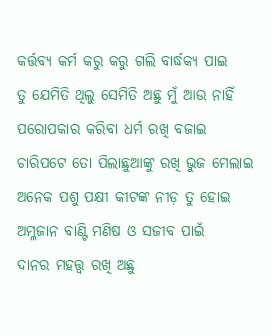କର୍ତ୍ତବ୍ୟ କର୍ମ କରୁ କରୁ ଗଲି ବାର୍ଦ୍ଧକ୍ୟ ପାଇ
ତୁ ଯେମିତି ଥିଲୁ ସେମିତି ଅଛୁ ମୁଁ ଆଉ ନାହିଁ
ପରୋପକାର କରିବା ଧର୍ମ ରଖି ବଜାଇ
ଚାରିପଟେ ତୋ ପିଲାଛୁଆଙ୍କୁ ରଖି ଭୁଜ ମେଲାଇ
ଅନେକ ପଶୁ ପକ୍ଷୀ କୀଟଙ୍କ ନୀଡ଼ ତୁ ହୋଇ
ଅମ୍ଳଜାନ ବାଣ୍ଟି ମଣିଷ ଓ ସଜୀବ ପାଇଁ
ଦାନର ମହତ୍ତ୍ଵ ରଖି ଅଛୁ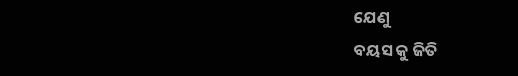ଯେଣୁ
ବୟସ କୁ ଜିତି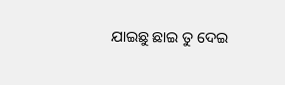ଯାଇଛୁ ଛାଇ ତୁ ଦେଇ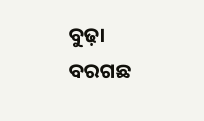ବୁଢ଼ା ବରଗଛ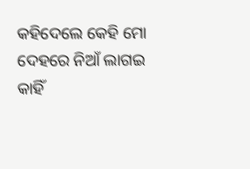କହିଦେଲେ କେହି ମୋ
ଦେହରେ ନିଆଁ ଲାଗଇ କାହିଁ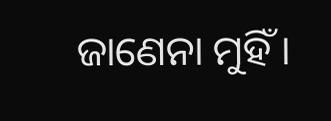ଜାଣେନା ମୁହିଁ ।